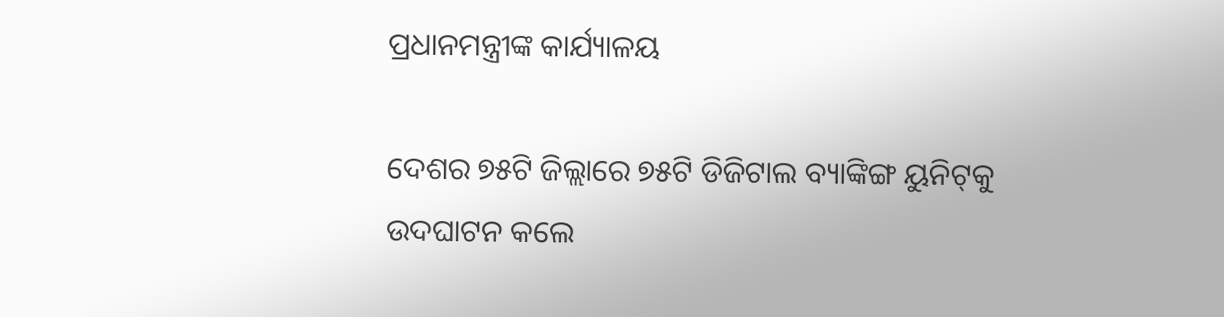ପ୍ରଧାନମନ୍ତ୍ରୀଙ୍କ କାର୍ଯ୍ୟାଳୟ

ଦେଶର ୭୫ଟି ଜିଲ୍ଲାରେ ୭୫ଟି ଡିଜିଟାଲ ବ୍ୟାଙ୍କିଙ୍ଗ ୟୁନିଟ୍‌କୁ ଉଦଘାଟନ କଲେ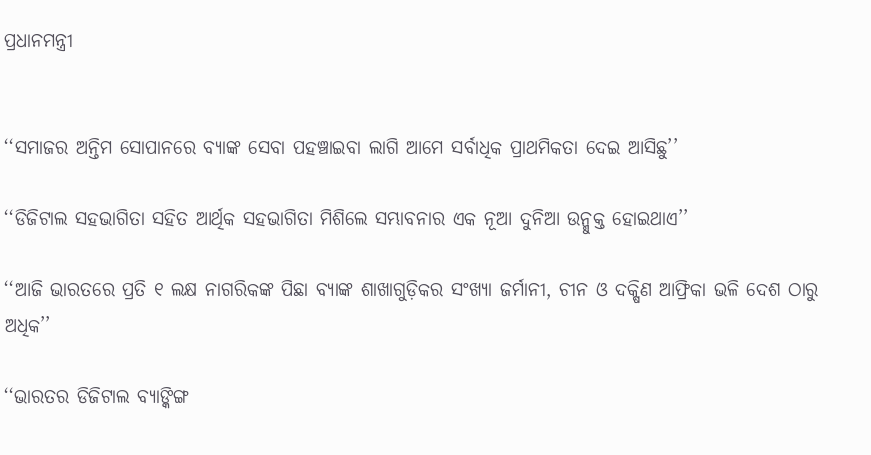ପ୍ରଧାନମନ୍ତ୍ରୀ


‘‘ସମାଜର ଅନ୍ତିମ ସୋପାନରେ ବ୍ୟାଙ୍କ ସେବା ପହଞ୍ଚାଇବା ଲାଗି ଆମେ ସର୍ବାଧିକ ପ୍ରାଥମିକତା ଦେଇ ଆସିଛୁ’’

‘‘ଡିଜିଟାଲ ସହଭାଗିତା ସହିତ ଆର୍ଥିକ ସହଭାଗିତା ମିଶିଲେ ସମ୍ଭାବନାର ଏକ ନୂଆ ଦୁନିଆ ଉନ୍ମୁକ୍ତ ହୋଇଥାଏ’’

‘‘ଆଜି ଭାରତରେ ପ୍ରତି ୧ ଲକ୍ଷ ନାଗରିକଙ୍କ ପିଛା ବ୍ୟାଙ୍କ ଶାଖାଗୁଡ଼ିକର ସଂଖ୍ୟା ଜର୍ମାନୀ, ଚୀନ ଓ ଦକ୍ଷିଣ ଆଫ୍ରିକା ଭଳି ଦେଶ ଠାରୁ ଅଧିକ’’

‘‘ଭାରତର ଡିଜିଟାଲ ବ୍ୟାଙ୍କିଙ୍ଗ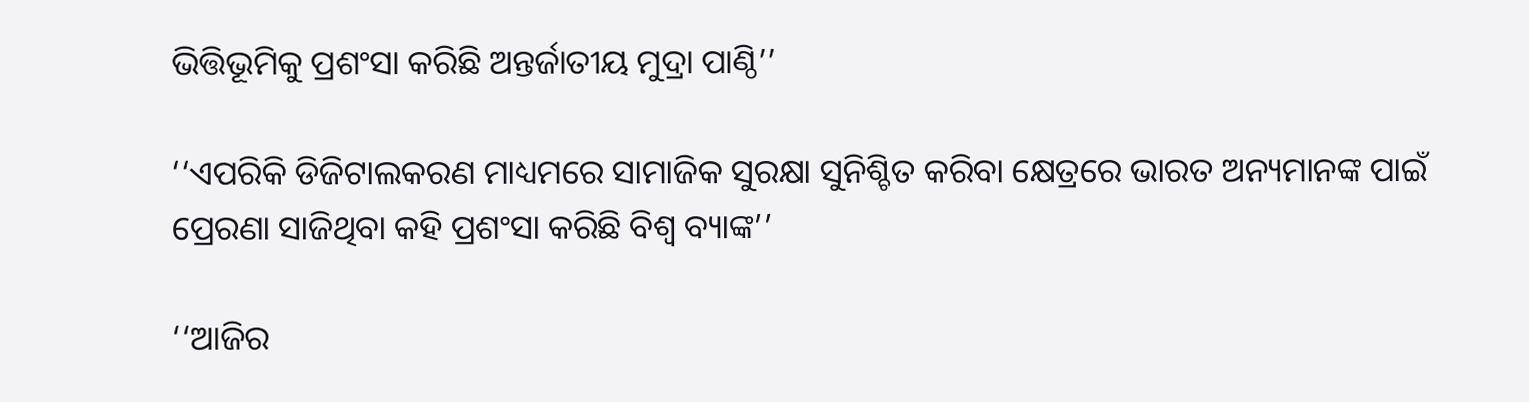ଭିତ୍ତିଭୂମିକୁ ପ୍ରଶଂସା କରିଛି ଅନ୍ତର୍ଜାତୀୟ ମୁଦ୍ରା ପାଣ୍ଠି’’

‘‘ଏପରିକି ଡିଜିଟାଲକରଣ ମାଧ୍ୟମରେ ସାମାଜିକ ସୁରକ୍ଷା ସୁନିଶ୍ଚିତ କରିବା କ୍ଷେତ୍ରରେ ଭାରତ ଅନ୍ୟମାନଙ୍କ ପାଇଁ ପ୍ରେରଣା ସାଜିଥିବା କହି ପ୍ରଶଂସା କରିଛି ବିଶ୍ବ ବ୍ୟାଙ୍କ’’

‘‘ଆଜିର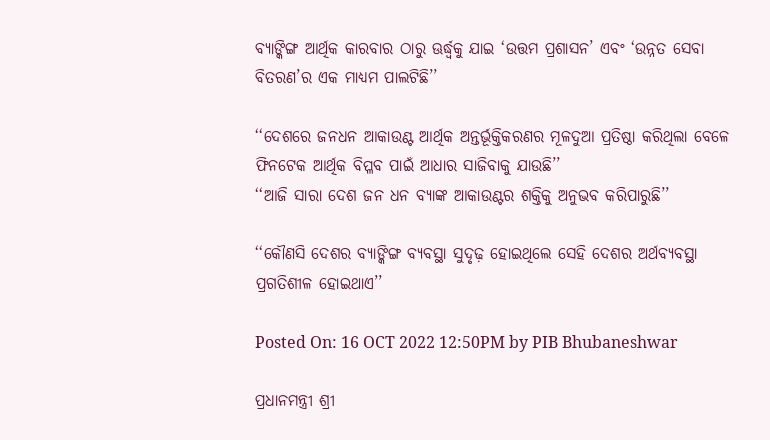ବ୍ୟାଙ୍କିଙ୍ଗ ଆର୍ଥିକ କାରବାର ଠାରୁ ଊର୍ଦ୍ଧ୍ବକୁ ଯାଇ ‘ଉତ୍ତମ ପ୍ରଶାସନ’ ଏବଂ ‘ଉନ୍ନତ ସେବା ବିତରଣ’ର ଏକ ମାଧ୍ୟମ ପାଲଟିଛି’’

‘‘ଦେଶରେ ଜନଧନ ଆକାଉଣ୍ଟ ଆର୍ଥିକ ଅନ୍ତର୍ଭୂକ୍ତିକରଣର ମୂଳଦୁଆ ପ୍ରତିଷ୍ଠା କରିଥିଲା ବେଳେ ଫିନଟେକ ଆର୍ଥିକ ବିପ୍ଳବ ପାଇଁ ଆଧାର ସାଜିବାକୁ ଯାଉଛି’’
‘‘ଆଜି ସାରା ଦେଶ ଜନ ଧନ ବ୍ୟାଙ୍କ ଆକାଉଣ୍ଟର ଶକ୍ତିକୁ ଅନୁଭବ କରିପାରୁଛି’’

‘‘କୌଣସି ଦେଶର ବ୍ୟାଙ୍କିଙ୍ଗ ବ୍ୟବସ୍ଥା ସୁଦୃଢ଼ ହୋଇଥିଲେ ସେହି ଦେଶର ଅର୍ଥବ୍ୟବସ୍ଥା ପ୍ରଗତିଶୀଳ ହୋଇଥାଏ’’

Posted On: 16 OCT 2022 12:50PM by PIB Bhubaneshwar

ପ୍ରଧାନମନ୍ତ୍ରୀ ଶ୍ରୀ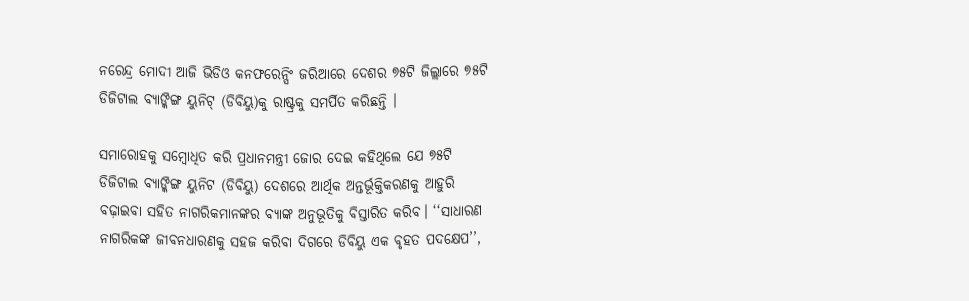ନରେନ୍ଦ୍ର ମୋଦୀ ଆଜି ଭିଡିଓ କନଫରେନ୍ସିଂ ଜରିଆରେ ଦେଶର ୭୫ଟି ଜିଲ୍ଲାରେ ୭୫ଟି ଡିଜିଟାଲ ବ୍ୟାଙ୍କିଙ୍ଗ ୟୁନିଟ୍‌ (ଡିବିୟୁ)କୁ ରାଷ୍ଟ୍ରକୁ ସମର୍ପିତ କରିଛନ୍ତି ।

ସମାରୋହକୁ ସମ୍ବୋଧିତ କରି ପ୍ରଧାନମନ୍ତ୍ରୀ ଜୋର ଦେଇ କହିଥିଲେ ଯେ ୭୫ଟି ଡିଜିଟାଲ ବ୍ୟାଙ୍କିଙ୍ଗ ୟୁନିଟ (ଡିବିୟୁ) ଦେଶରେ ଆର୍ଥିକ ଅନ୍ତର୍ଭୂକ୍ତିକରଣକୁ ଆହୁରି ବଢ଼ାଇବା ସହିତ ନାଗରିକମାନଙ୍କର ବ୍ୟାଙ୍କ ଅନୁଭୂତିକୁ ବିସ୍ତାରିତ କରିବ। ‘‘ସାଧାରଣ ନାଗରିକଙ୍କ ଜୀବନଧାରଣକୁ ସହଜ କରିବା ଦିଗରେ ଡିବିୟୁ ଏକ ବୃହତ ପଦକ୍ଷେପ’’,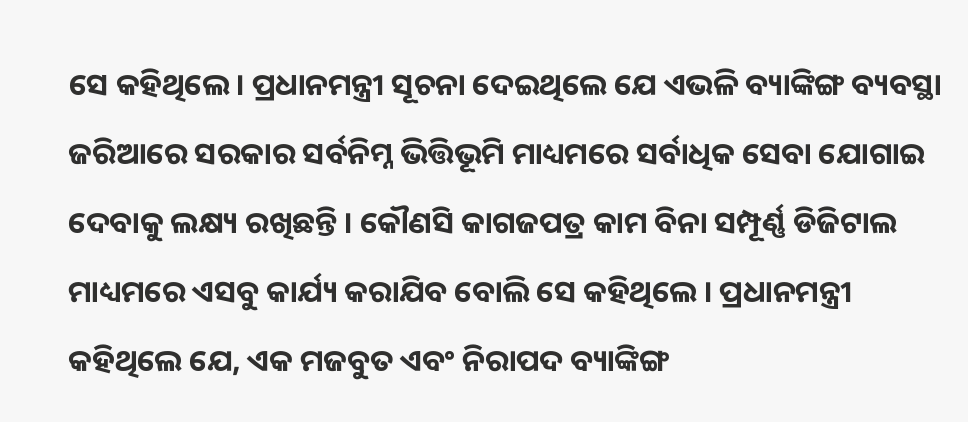ସେ କହିଥିଲେ। ପ୍ରଧାନମନ୍ତ୍ରୀ ସୂଚନା ଦେଇଥିଲେ ଯେ ଏଭଳି ବ୍ୟାଙ୍କିଙ୍ଗ ବ୍ୟବସ୍ଥା ଜରିଆରେ ସରକାର ସର୍ବନିମ୍ନ ଭିତ୍ତିଭୂମି ମାଧ୍ୟମରେ ସର୍ବାଧିକ ସେବା ଯୋଗାଇ ଦେବାକୁ ଲକ୍ଷ୍ୟ ରଖିଛନ୍ତି । କୌଣସି କାଗଜପତ୍ର କାମ ବିନା ସମ୍ପୂର୍ଣ୍ଣ ଡିଜିଟାଲ ମାଧ୍ୟମରେ ଏସବୁ କାର୍ଯ୍ୟ କରାଯିବ ବୋଲି ସେ କହିଥିଲେ । ପ୍ରଧାନମନ୍ତ୍ରୀ କହିଥିଲେ ଯେ, ଏକ ମଜବୁତ ଏବଂ ନିରାପଦ ବ୍ୟାଙ୍କିଙ୍ଗ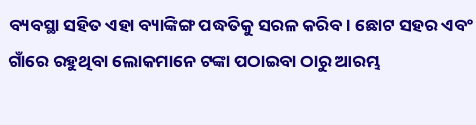ବ୍ୟବସ୍ଥା ସହିତ ଏହା ବ୍ୟାଙ୍କିଙ୍ଗ ପଦ୍ଧତିକୁ ସରଳ କରିବ। ଛୋଟ ସହର ଏବଂ ଗାଁରେ ରହୁଥିବା ଲୋକମାନେ ଟଙ୍କା ପଠାଇବା ଠାରୁ ଆରମ୍ଭ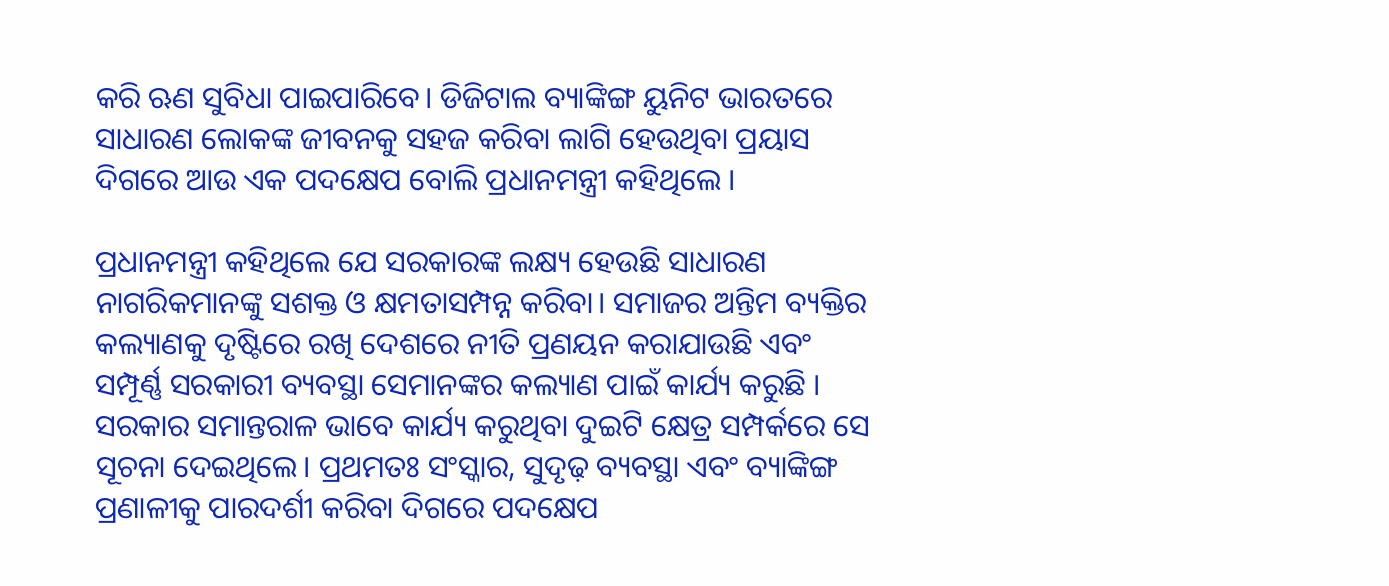କରି ଋଣ ସୁବିଧା ପାଇପାରିବେ। ଡିଜିଟାଲ ବ୍ୟାଙ୍କିଙ୍ଗ ୟୁନିଟ ଭାରତରେ ସାଧାରଣ ଲୋକଙ୍କ ଜୀବନକୁ ସହଜ କରିବା ଲାଗି ହେଉଥିବା ପ୍ରୟାସ ଦିଗରେ ଆଉ ଏକ ପଦକ୍ଷେପ ବୋଲି ପ୍ରଧାନମନ୍ତ୍ରୀ କହିଥିଲେ ।

ପ୍ରଧାନମନ୍ତ୍ରୀ କହିଥିଲେ ଯେ ସରକାରଙ୍କ ଲକ୍ଷ୍ୟ ହେଉଛି ସାଧାରଣ ନାଗରିକମାନଙ୍କୁ ସଶକ୍ତ ଓ କ୍ଷମତାସମ୍ପନ୍ନ କରିବା। ସମାଜର ଅନ୍ତିମ ବ୍ୟକ୍ତିର କଲ୍ୟାଣକୁ ଦୃଷ୍ଟିରେ ରଖି ଦେଶରେ ନୀତି ପ୍ରଣୟନ କରାଯାଉଛି ଏବଂ ସମ୍ପୂର୍ଣ୍ଣ ସରକାରୀ ବ୍ୟବସ୍ଥା ସେମାନଙ୍କର କଲ୍ୟାଣ ପାଇଁ କାର୍ଯ୍ୟ କରୁଛି । ସରକାର ସମାନ୍ତରାଳ ଭାବେ କାର୍ଯ୍ୟ କରୁଥିବା ଦୁଇଟି କ୍ଷେତ୍ର ସମ୍ପର୍କରେ ସେ ସୂଚନା ଦେଇଥିଲେ। ପ୍ରଥମତଃ ସଂସ୍କାର, ସୁଦୃଢ଼ ବ୍ୟବସ୍ଥା ଏବଂ ବ୍ୟାଙ୍କିଙ୍ଗ ପ୍ରଣାଳୀକୁ ପାରଦର୍ଶୀ କରିବା ଦିଗରେ ପଦକ୍ଷେପ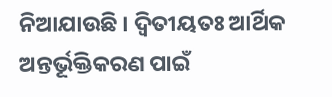ନିଆଯାଉଛି । ଦ୍ବିତୀୟତଃ ଆର୍ଥିକ ଅନ୍ତର୍ଭୂକ୍ତିକରଣ ପାଇଁ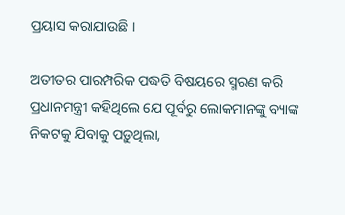ପ୍ରୟାସ କରାଯାଉଛି ।

ଅତୀତର ପାରମ୍ପରିକ ପଦ୍ଧତି ବିଷୟରେ ସ୍ମରଣ କରି ପ୍ରଧାନମନ୍ତ୍ରୀ କହିଥିଲେ ଯେ ପୂର୍ବରୁ ଲୋକମାନଙ୍କୁ ବ୍ୟାଙ୍କ ନିକଟକୁ ଯିବାକୁ ପଡ଼ୁଥିଲା,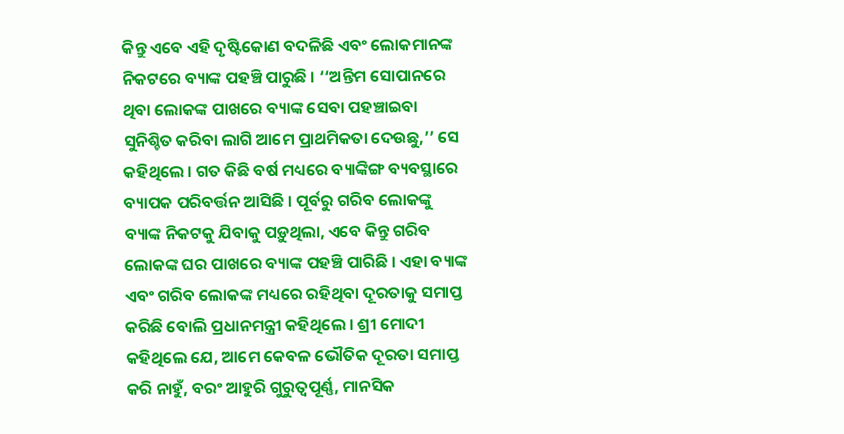କିନ୍ତୁ ଏବେ ଏହି ଦୃଷ୍ଟିକୋଣ ବଦଳିଛି ଏବଂ ଲୋକମାନଙ୍କ ନିକଟରେ ବ୍ୟାଙ୍କ ପହଞ୍ଚି ପାରୁଛି । ‘‘ଅନ୍ତିମ ସୋପାନରେ ଥିବା ଲୋକଙ୍କ ପାଖରେ ବ୍ୟାଙ୍କ ସେବା ପହଞ୍ଚାଇବା ସୁନିଶ୍ଚିତ କରିବା ଲାଗି ଆମେ ପ୍ରାଥମିକତା ଦେଉଛୁ,’’ ସେ କହିଥିଲେ । ଗତ କିଛି ବର୍ଷ ମଧ୍ୟରେ ବ୍ୟାଙ୍କିଙ୍ଗ ବ୍ୟବସ୍ଥାରେ ବ୍ୟାପକ ପରିବର୍ତ୍ତନ ଆସିଛି । ପୂର୍ବରୁ ଗରିବ ଲୋକଙ୍କୁ ବ୍ୟାଙ୍କ ନିକଟକୁ ଯିବାକୁ ପଡ଼ୁଥିଲା, ଏବେ କିନ୍ତୁ ଗରିବ ଲୋକଙ୍କ ଘର ପାଖରେ ବ୍ୟାଙ୍କ ପହଞ୍ଚି ପାରିଛି । ଏହା ବ୍ୟାଙ୍କ ଏବଂ ଗରିବ ଲୋକଙ୍କ ମଧ୍ୟରେ ରହିଥିବା ଦୂରତାକୁ ସମାପ୍ତ କରିଛି ବୋଲି ପ୍ରଧାନମନ୍ତ୍ରୀ କହିଥିଲେ । ଶ୍ରୀ ମୋଦୀ କହିଥିଲେ ଯେ, ଆମେ କେବଳ ଭୌତିକ ଦୂରତା ସମାପ୍ତ କରି ନାହୁଁ, ବରଂ ଆହୁରି ଗୁରୁତ୍ବପୂର୍ଣ୍ଣ, ମାନସିକ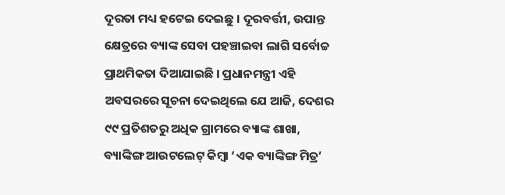ଦୂରତା ମଧ୍ୟ ହଟେଇ ଦେଇଛୁ । ଦୂରବର୍ତ୍ତୀ, ଉପାନ୍ତ କ୍ଷେତ୍ରରେ ବ୍ୟାଙ୍କ ସେବା ପହଞ୍ଚାଇବା ଲାଗି ସର୍ବୋଚ୍ଚ ପ୍ରାଥମିକତା ଦିଆଯାଇଛି । ପ୍ରଧାନମନ୍ତ୍ରୀ ଏହି ଅବସରରେ ସୂଚନା ଦେଇଥିଲେ ଯେ ଆଜି, ଦେଶର ୯୯ ପ୍ରତିଶତରୁ ଅଧିକ ଗ୍ରାମରେ ବ୍ୟାଙ୍କ ଶାଖା, ବ୍ୟାଙ୍କିଙ୍ଗ ଆଉଟଲେଟ୍‌ କିମ୍ବା ‘ଏକ ବ୍ୟାଙ୍କିଙ୍ଗ ମିତ୍ର’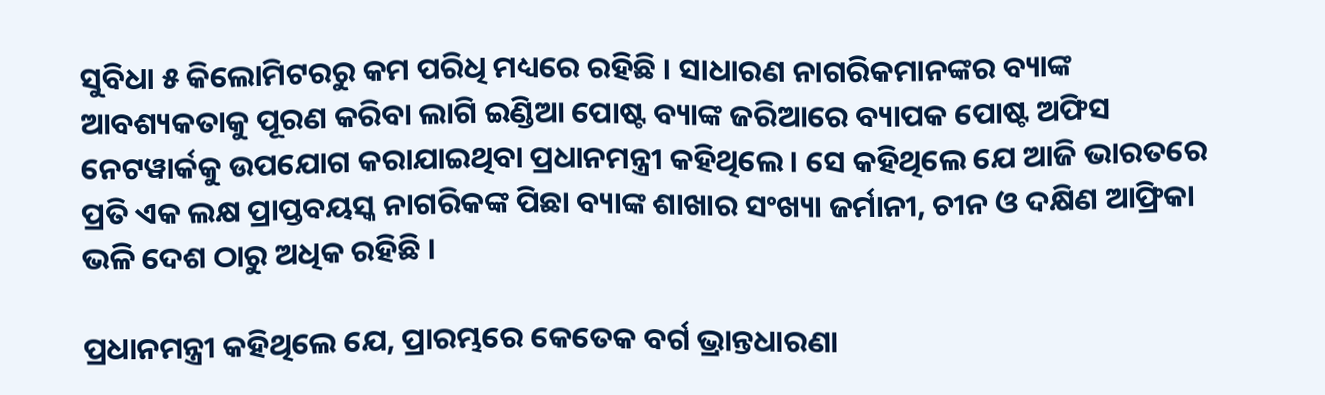ସୁବିଧା ୫ କିଲୋମିଟରରୁ କମ ପରିଧି ମଧ୍ୟରେ ରହିଛି । ସାଧାରଣ ନାଗରିକମାନଙ୍କର ବ୍ୟାଙ୍କ ଆବଶ୍ୟକତାକୁ ପୂରଣ କରିବା ଲାଗି ଇଣ୍ଡିଆ ପୋଷ୍ଟ ବ୍ୟାଙ୍କ ଜରିଆରେ ବ୍ୟାପକ ପୋଷ୍ଟ ଅଫିସ ନେଟୱାର୍କକୁ ଉପଯୋଗ କରାଯାଇଥିବା ପ୍ରଧାନମନ୍ତ୍ରୀ କହିଥିଲେ । ସେ କହିଥିଲେ ଯେ ଆଜି ଭାରତରେ ପ୍ରତି ଏକ ଲକ୍ଷ ପ୍ରାପ୍ତବୟସ୍କ ନାଗରିକଙ୍କ ପିଛା ବ୍ୟାଙ୍କ ଶାଖାର ସଂଖ୍ୟା ଜର୍ମାନୀ, ଚୀନ ଓ ଦକ୍ଷିଣ ଆଫ୍ରିକା ଭଳି ଦେଶ ଠାରୁ ଅଧିକ ରହିଛି ।

ପ୍ରଧାନମନ୍ତ୍ରୀ କହିଥିଲେ ଯେ, ପ୍ରାରମ୍ଭରେ କେତେକ ବର୍ଗ ଭ୍ରାନ୍ତଧାରଣା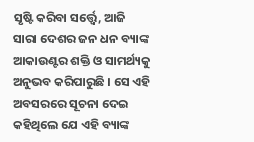ସୃଷ୍ଟି କରିବା ସର୍ତ୍ତ୍ବେ, ଆଜି ସାରା ଦେଶର ଜନ ଧନ ବ୍ୟାଙ୍କ ଆକାଉଣ୍ଟର ଶକ୍ତି ଓ ସାମର୍ଥ୍ୟକୁ ଅନୁଭବ କରିପାରୁଛି । ସେ ଏହି ଅବସରରେ ସୂଚନା ଦେଇ କହିଥିଲେ ଯେ ଏହି ବ୍ୟାଙ୍କ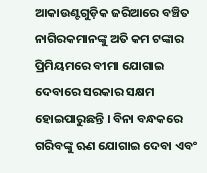ଆକାଉଣ୍ଟଗୁଡ଼ିକ ଜରିଆରେ ବଞ୍ଚିତ ନାଗିରକମାନଙ୍କୁ ଅତି କମ ଟଙ୍କାର ପ୍ରିମିୟମରେ ବୀମା ଯୋଗାଇ ଦେବାରେ ସରକାର ସକ୍ଷମ ହୋଇପାରୁଛନ୍ତି । ବିନା ବନ୍ଧକରେ ଗରିବଙ୍କୁ ଋଣ ଯୋଗାଇ ଦେବା ଏବଂ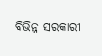ବିଭିନ୍ନ ସରକାରୀ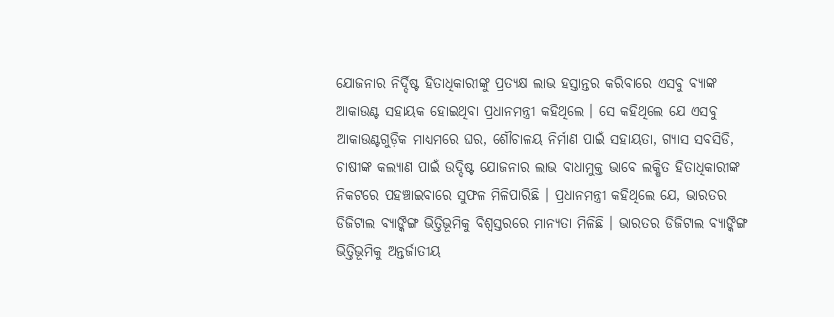ଯୋଜନାର ନିର୍ଦ୍ଦିଷ୍ଟ ହିତାଧିକାରୀଙ୍କୁ ପ୍ରତ୍ୟକ୍ଷ ଲାଭ ହସ୍ତାନ୍ତର କରିବାରେ ଏସବୁ ବ୍ୟାଙ୍କ ଆକାଉଣ୍ଟ ସହାୟକ ହୋଇଥିବା ପ୍ରଧାନମନ୍ତ୍ରୀ କହିଥିଲେ । ସେ କହିଥିଲେ ଯେ ଏସବୁ ଆକାଉଣ୍ଟଗୁଡ଼ିକ ମାଧ୍ୟମରେ ଘର, ଶୌଚାଳୟ ନିର୍ମାଣ ପାଇଁ ସହାୟତା, ଗ୍ୟାସ ସବସିଡି, ଚାଷୀଙ୍କ କଲ୍ୟାଣ ପାଇଁ ଉଦ୍ଦିଷ୍ଟ ଯୋଜନାର ଲାଭ ବାଧାମୁକ୍ତ ଭାବେ ଲକ୍ଷିତ ହିତାଧିକାରୀଙ୍କ ନିକଟରେ ପହଞ୍ଚାଇବାରେ ସୁଫଳ ମିଳିପାରିଛି । ପ୍ରଧାନମନ୍ତ୍ରୀ କହିଥିଲେ ଯେ, ଭାରତର ଡିଜିଟାଲ ବ୍ୟାଙ୍କିଙ୍ଗ ଭିତ୍ତିଭୂମିକୁ ବିଶ୍ବସ୍ତରରେ ମାନ୍ୟତା ମିଳିଛି । ଭାରତର ଡିଜିଟାଲ ବ୍ୟାଙ୍କିଙ୍ଗ ଭିତ୍ତିଭୂମିକୁ ଅନ୍ତର୍ଜାତୀୟ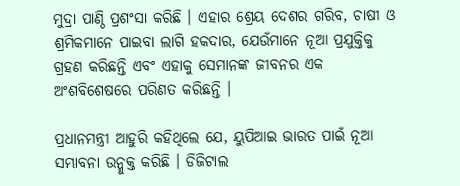ମୁଦ୍ରା ପାଣ୍ଠି ପ୍ରଶଂସା କରିଛି । ଏହାର ଶ୍ରେୟ ଦେଶର ଗରିବ, ଚାଷୀ ଓ ଶ୍ରମିକମାନେ ପାଇବା ଲାଗି ହକଦାର, ଯେଉଁମାନେ ନୂଆ ପ୍ରଯୁକ୍ତିକୁ ଗ୍ରହଣ କରିଛନ୍ତି ଏବଂ ଏହାକୁ ସେମାନଙ୍କ ଜୀବନର ଏକ ଅଂଶବିଶେଷରେ ପରିଣତ କରିଛନ୍ତି ।

ପ୍ରଧାନମନ୍ତ୍ରୀ ଆହୁରି କହିଥିଲେ ଯେ, ୟୁପିଆଇ ଭାରତ ପାଇଁ ନୂଆ ସମ୍ଭାବନା ଉନ୍ମୁକ୍ତ କରିଛି । ଡିଜିଟାଲ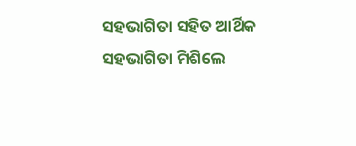ସହଭାଗିତା ସହିତ ଆର୍ଥିକ ସହଭାଗିତା ମିଶିଲେ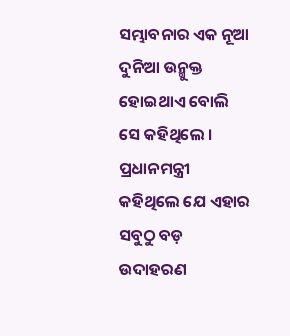ସମ୍ଭାବନାର ଏକ ନୂଆ ଦୁନିଆ ଉନ୍ମୁକ୍ତ ହୋଇଥାଏ ବୋଲି ସେ କହିଥିଲେ । ପ୍ରଧାନମନ୍ତ୍ରୀ କହିଥିଲେ ଯେ ଏହାର ସବୁଠୁ ବଡ଼ ଉଦାହରଣ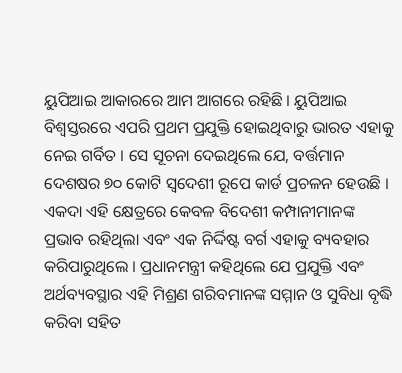ୟୁପିଆଇ ଆକାରରେ ଆମ ଆଗରେ ରହିଛି । ୟୁପିଆଇ ବିଶ୍ବସ୍ତରରେ ଏପରି ପ୍ରଥମ ପ୍ରଯୁକ୍ତି ହୋଇଥିବାରୁ ଭାରତ ଏହାକୁ ନେଇ ଗର୍ବିତ । ସେ ସୂଚନା ଦେଇଥିଲେ ଯେ, ବର୍ତ୍ତମାନ ଦେଶଷର ୭୦ କୋଟି ସ୍ବଦେଶୀ ରୂପେ କାର୍ଡ ପ୍ରଚଳନ ହେଉଛି । ଏକଦା ଏହି କ୍ଷେତ୍ରରେ କେବଳ ବିଦେଶୀ କମ୍ପାନୀମାନଙ୍କ ପ୍ରଭାବ ରହିଥିଲା ଏବଂ ଏକ ନିର୍ଦ୍ଦିଷ୍ଟ ବର୍ଗ ଏହାକୁ ବ୍ୟବହାର କରିପାରୁଥିଲେ । ପ୍ରଧାନମନ୍ତ୍ରୀ କହିଥିଲେ ଯେ ପ୍ରଯୁକ୍ତି ଏବଂ ଅର୍ଥବ୍ୟବସ୍ଥାର ଏହି ମିଶ୍ରଣ ଗରିବମାନଙ୍କ ସମ୍ମାନ ଓ ସୁବିଧା ବୃଦ୍ଧି କରିବା ସହିତ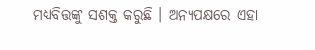ମଧ୍ୟବିତ୍ତଙ୍କୁ ସଶକ୍ତ କରୁଛି । ଅନ୍ୟପକ୍ଷରେ ଏହା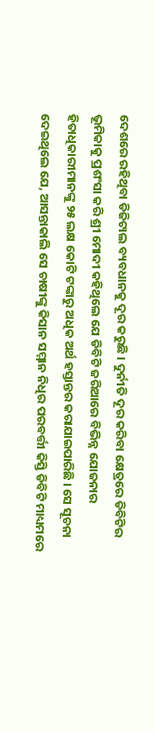ଦେଶରେ ରହିଥିବା ଡିଜିଟାଲ ବ୍ୟବଧାନକୁ ଦୂର କରୁଛି । ଦୁର୍ନୀତି ଦୂର କରିବା କ୍ଷେତ୍ରରେ ଡିବିଟିର ଭୂମିକାକୁ ପ୍ରଶଂସା କରି ଶ୍ରୀ ମୋଦୀ କହିଥିଲେ ଯେ ଡିବିଟି ଜରିଆରେ ବିଭିନ୍ନ ଯୋଜନାର ହିତାଧିକାରୀମାନଙ୍କୁ ୨୫ ଲକ୍ଷ କୋଟି ଟଙ୍କାରୁ ଅଧିକ ଅର୍ଥ ହସ୍ତାନ୍ତର କରାଯାଇପାରିଛି । ସେ ସୂଚନା ଦେଇଥିଲେ ଯେ, ଆସନ୍ତାକାଲି ସେ ଚାଷୀଙ୍କୁ କିସାନ ସମ୍ମାନ ନିଧିର ପରବର୍ତ୍ତୀ କିସ୍ତି ଡିବିଟି ମାଧ୍ୟମରେ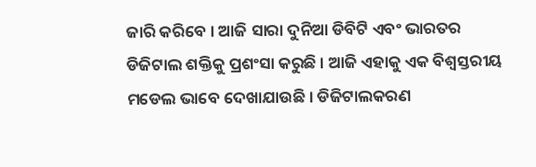ଜାରି କରିବେ । ଆଜି ସାରା ଦୁନିଆ ଡିବିଟି ଏବଂ ଭାରତର ଡିଜିଟାଲ ଶକ୍ତିକୁ ପ୍ରଶଂସା କରୁଛି । ଆଜି ଏହାକୁ ଏକ ବିଶ୍ବସ୍ତରୀୟ ମଡେଲ ଭାବେ ଦେଖାଯାଉଛି । ଡିଜିଟାଲକରଣ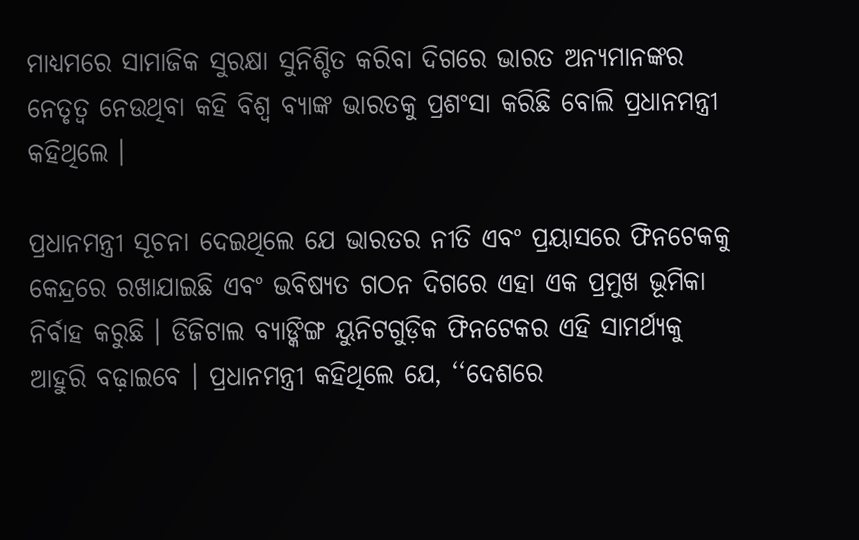ମାଧ୍ୟମରେ ସାମାଜିକ ସୁରକ୍ଷା ସୁନିଶ୍ଚିତ କରିବା ଦିଗରେ ଭାରତ ଅନ୍ୟମାନଙ୍କର ନେତୃତ୍ବ ନେଉଥିବା କହି ବିଶ୍ବ ବ୍ୟାଙ୍କ ଭାରତକୁ ପ୍ରଶଂସା କରିଛି ବୋଲି ପ୍ରଧାନମନ୍ତ୍ରୀ କହିଥିଲେ ।

ପ୍ରଧାନମନ୍ତ୍ରୀ ସୂଚନା ଦେଇଥିଲେ ଯେ ଭାରତର ନୀତି ଏବଂ ପ୍ରୟାସରେ ଫିନଟେକକୁ କେନ୍ଦ୍ରରେ ରଖାଯାଇଛି ଏବଂ ଭବିଷ୍ୟତ ଗଠନ ଦିଗରେ ଏହା ଏକ ପ୍ରମୁଖ ଭୂମିକା ନିର୍ବାହ କରୁଛି । ଡିଜିଟାଲ ବ୍ୟାଙ୍କିଙ୍ଗ ୟୁନିଟଗୁଡ଼ିକ ଫିନଟେକର ଏହି ସାମର୍ଥ୍ୟକୁ ଆହୁରି ବଢ଼ାଇବେ । ପ୍ରଧାନମନ୍ତ୍ରୀ କହିଥିଲେ ଯେ, ‘‘ଦେଶରେ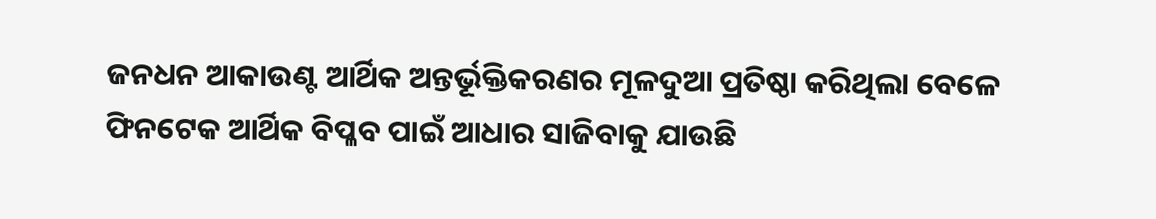ଜନଧନ ଆକାଉଣ୍ଟ ଆର୍ଥିକ ଅନ୍ତର୍ଭୂକ୍ତିକରଣର ମୂଳଦୁଆ ପ୍ରତିଷ୍ଠା କରିଥିଲା ବେଳେ ଫିନଟେକ ଆର୍ଥିକ ବିପ୍ଳବ ପାଇଁ ଆଧାର ସାଜିବାକୁ ଯାଉଛି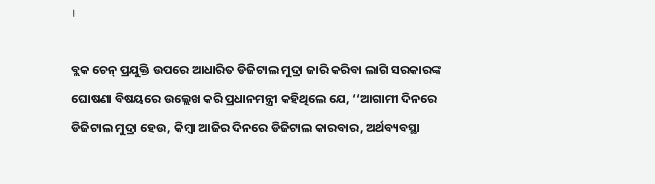।

ବ୍ଲକ ଚେନ୍‌ ପ୍ରଯୁକ୍ତି ଉପରେ ଆଧାରିତ ଡିଜିଟାଲ ମୁଦ୍ରା ଜାରି କରିବା ଲାଗି ସରକାରଙ୍କ ଘୋଷଣା ବିଷୟରେ ଉଲ୍ଲେଖ କରି ପ୍ରଧାନମନ୍ତ୍ରୀ କହିଥିଲେ ଯେ, ‘‘ଆଗାମୀ ଦିନରେ ଡିଜିଟାଲ ମୁଦ୍ରା ହେଉ, କିମ୍ବା ଆଜିର ଦିନରେ ଡିଜିଟାଲ କାରବାର, ଅର୍ଥବ୍ୟବସ୍ଥା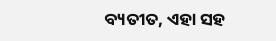ବ୍ୟତୀତ, ଏହା ସହ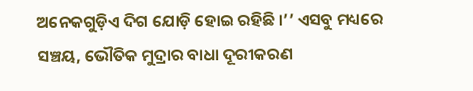ଅନେକଗୁଡ଼ିଏ ଦିଗ ଯୋଡ଼ି ହୋଇ ରହିଛି ।’’ ଏସବୁ ମଧ୍ୟରେ ସଞ୍ଚୟ, ଭୌତିକ ମୁଦ୍ରାର ବାଧା ଦୂରୀକରଣ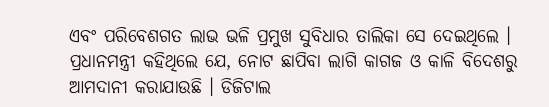ଏବଂ ପରିବେଶଗତ ଲାଭ ଭଳି ପ୍ରମୁଖ ସୁବିଧାର ତାଲିକା ସେ ଦେଇଥିଲେ । ପ୍ରଧାନମନ୍ତ୍ରୀ କହିଥିଲେ ଯେ, ନୋଟ ଛାପିବା ଲାଗି କାଗଜ ଓ କାଳି ବିଦେଶରୁ ଆମଦାନୀ କରାଯାଉଛି । ଡିଜିଟାଲ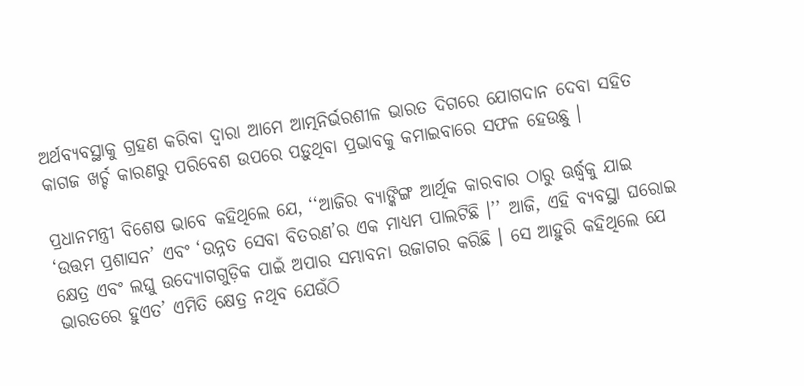ଅର୍ଥବ୍ୟବସ୍ଥାକୁ ଗ୍ରହଣ କରିବା ଦ୍ବାରା ଆମେ ଆତ୍ମନିର୍ଭରଶୀଳ ଭାରତ ଦିଗରେ ଯୋଗଦାନ ଦେବା ସହିତ କାଗଜ ଖର୍ଚ୍ଚ କାରଣରୁ ପରିବେଶ ଉପରେ ପଡ଼ୁଥିବା ପ୍ରଭାବକୁ କମାଇବାରେ ସଫଳ ହେଉଛୁ ।

ପ୍ରଧାନମନ୍ତ୍ରୀ ବିଶେଷ ଭାବେ କହିଥିଲେ ଯେ, ‘‘ଆଜିର ବ୍ୟାଙ୍କିଙ୍ଗ ଆର୍ଥିକ କାରବାର ଠାରୁ ଊର୍ଦ୍ଧ୍ବକୁ ଯାଇ ‘ଉତ୍ତମ ପ୍ରଶାସନ’ ଏବଂ ‘ଉନ୍ନତ ସେବା ବିତରଣ’ର ଏକ ମାଧ୍ୟମ ପାଲଟିଛି ।’’ ଆଜି, ଏହି ବ୍ୟବସ୍ଥା ଘରୋଇ କ୍ଷେତ୍ର ଏବଂ ଲଘୁ ଉଦ୍ୟୋଗଗୁଡ଼ିକ ପାଇଁ ଅପାର ସମ୍ଭାବନା ଉଜାଗର କରିଛି । ସେ ଆହୁରି କହିଥିଲେ ଯେ ଭାରତରେ ହୁଏତ’ ଏମିତି କ୍ଷେତ୍ର ନଥିବ ଯେଉଁଠି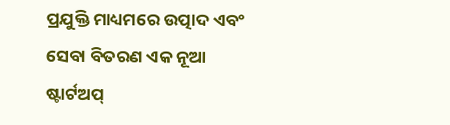ପ୍ରଯୁକ୍ତି ମାଧ୍ୟମରେ ଉତ୍ପାଦ ଏବଂ ସେବା ବିତରଣ ଏକ ନୂଆ ଷ୍ଟାର୍ଟଅପ୍‌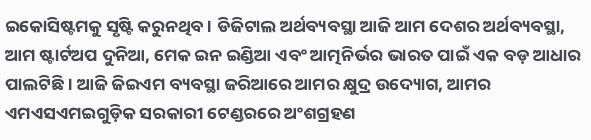ଇକୋସିଷ୍ଟମକୁ ସୃଷ୍ଟି କରୁନଥିବ । ଡିଜିଟାଲ ଅର୍ଥବ୍ୟବସ୍ଥା ଆଜି ଆମ ଦେଶର ଅର୍ଥବ୍ୟବସ୍ଥା, ଆମ ଷ୍ଟାର୍ଟଅପ ଦୁନିଆ, ମେକ ଇନ ଇଣ୍ଡିଆ ଏବଂ ଆତ୍ମନିର୍ଭର ଭାରତ ପାଇଁ ଏକ ବଡ଼ ଆଧାର ପାଲଟିଛି । ଆଜି ଜିଇଏମ ବ୍ୟବସ୍ଥା ଜରିଆରେ ଆମର କ୍ଷୁଦ୍ର ଉଦ୍ୟୋଗ, ଆମର ଏମଏସଏମଇଗୁଡ଼ିକ ସରକାରୀ ଟେଣ୍ଡରରେ ଅଂଶଗ୍ରହଣ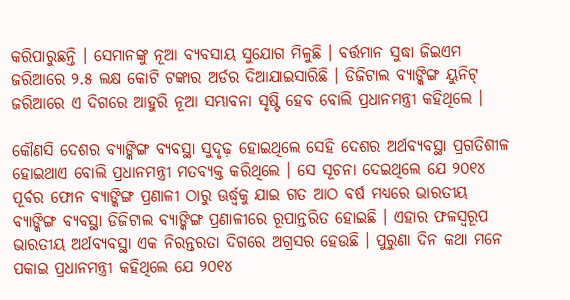କରିପାରୁଛନ୍ତି । ସେମାନଙ୍କୁ ନୂଆ ବ୍ୟବସାୟ ସୁଯୋଗ ମିଳୁଛି । ବର୍ତ୍ତମାନ ସୁଦ୍ଧା ଜିଇଏମ ଜରିଆରେ ୨.୫ ଲକ୍ଷ କୋଟି ଟଙ୍କାର ଅର୍ଡର ଦିଆଯାଇସାରିଛି । ଡିଜିଟାଲ ବ୍ୟାଙ୍କିଙ୍ଗ ୟୁନିଟ୍ ଜରିଆରେ ଏ ଦିଗରେ ଆହୁରି ନୂଆ ସମ୍ଭାବନା ସୃଷ୍ଟି ହେବ ବୋଲି ପ୍ରଧାନମନ୍ତ୍ରୀ କହିଥିଲେ ।

କୌଣସି ଦେଶର ବ୍ୟାଙ୍କିଙ୍ଗ ବ୍ୟବସ୍ଥା ସୁଦୃଢ଼ ହୋଇଥିଲେ ସେହି ଦେଶର ଅର୍ଥବ୍ୟବସ୍ଥା ପ୍ରଗତିଶୀଳ ହୋଇଥାଏ ବୋଲି ପ୍ରଧାନମନ୍ତ୍ରୀ ମତବ୍ୟକ୍ତ କରିଥିଲେ । ସେ ସୂଚନା ଦେଇଥିଲେ ଯେ ୨୦୧୪ ପୂର୍ବର ଫୋନ ବ୍ୟାଙ୍କିଙ୍ଗ ପ୍ରଣାଳୀ ଠାରୁ ଊର୍ଦ୍ଧ୍ବକୁ ଯାଇ ଗତ ଆଠ ବର୍ଷ ମଧ୍ୟରେ ଭାରତୀୟ ବ୍ୟାଙ୍କିଙ୍ଗ ବ୍ୟବସ୍ଥା ଡିଜିଟାଲ ବ୍ୟାଙ୍କିଙ୍ଗ ପ୍ରଣାଳୀରେ ରୂପାନ୍ତରିତ ହୋଇଛି । ଏହାର ଫଳସ୍ବରୂପ ଭାରତୀୟ ଅର୍ଥବ୍ୟବସ୍ଥା ଏକ ନିରନ୍ତରତା ଦିଗରେ ଅଗ୍ରସର ହେଉଛି । ପୁରୁଣା ଦିନ କଥା ମନେ ପକାଇ ପ୍ରଧାନମନ୍ତ୍ରୀ କହିଥିଲେ ଯେ ୨୦୧୪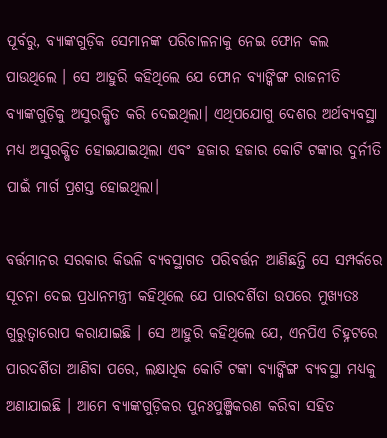ପୂର୍ବରୁ, ବ୍ୟାଙ୍କଗୁଡ଼ିକ ସେମାନଙ୍କ ପରିଚାଳନାକୁ ନେଇ ଫୋନ କଲ ପାଉଥିଲେ । ସେ ଆହୁରି କହିଥିଲେ ଯେ ଫୋନ ବ୍ୟାଙ୍କିଙ୍ଗ ରାଜନୀତି ବ୍ୟାଙ୍କଗୁଡ଼ିକୁ ଅସୁରକ୍ଷିତ କରି ଦେଇଥିଲା। ଏଥିପଯୋଗୁ ଦେଶର ଅର୍ଥବ୍ୟବସ୍ଥା ମଧ୍ୟ ଅସୁରକ୍ଷିତ ହୋଇଯାଇଥିଲା ଏବଂ ହଜାର ହଜାର କୋଟି ଟଙ୍କାର ଦୁର୍ନୀତି ପାଇଁ ମାର୍ଗ ପ୍ରଶସ୍ତ ହୋଇଥିଲା।

ବର୍ତ୍ତମାନର ସରକାର କିଭଳି ବ୍ୟବସ୍ଥାଗତ ପରିବର୍ତ୍ତନ ଆଣିଛନ୍ତି ସେ ସମ୍ପର୍କରେ ସୂଚନା ଦେଇ ପ୍ରଧାନମନ୍ତ୍ରୀ କହିଥିଲେ ଯେ ପାରଦର୍ଶିତା ଉପରେ ମୁଖ୍ୟତଃ ଗୁରୁତ୍ବାରୋପ କରାଯାଇଛି । ସେ ଆହୁରି କହିଥିଲେ ଯେ, ଏନପିଏ ଚିହ୍ନଟରେ ପାରଦର୍ଶିତା ଆଣିବା ପରେ, ଲକ୍ଷାଧିକ କୋଟି ଟଙ୍କା ବ୍ୟାଙ୍କିଙ୍ଗ ବ୍ୟବସ୍ଥା ମଧ୍ୟକୁ ଅଣାଯାଇଛି । ଆମେ ବ୍ୟାଙ୍କଗୁଡ଼ିକର ପୁନଃପୁଞ୍ଜିକରଣ କରିବା ସହିତ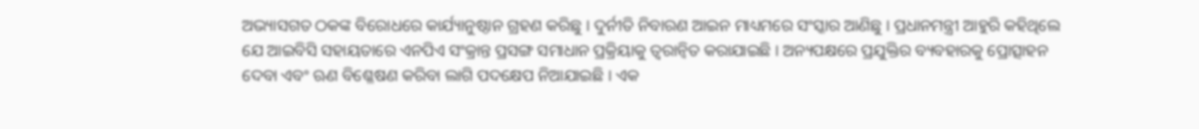ଅଭ୍ୟାସଗତ ଠକଙ୍କ ବିରୋଧରେ କାର୍ଯ୍ୟାନୁଷ୍ଠାନ ଗ୍ରହଣ କରିଛୁ । ଦୁର୍ନୀତି ନିବାରଣ ଆଇନ ମାଧ୍ୟମରେ ସଂସ୍କାର ଆଣିଛୁ । ପ୍ରଧାନମନ୍ତ୍ରୀ ଆହୁରି କହିଥିଲେ ଯେ ଆଇବିସି ସହାୟତାରେ ଏନପିଏ ସଂକ୍ରାନ୍ତ ପ୍ରସଙ୍ଗ ସମାଧାନ ପ୍ରକ୍ରିୟାକୁ ତ୍ବରାନ୍ବିତ କରାଯାଇଛି । ଅନ୍ୟପକ୍ଷରେ ପ୍ରଯୁକ୍ତିର ବ୍ୟବହାରକୁ ପ୍ରୋତ୍ସାହନ ଦେବା ଏବଂ ଋଣ ବିଶ୍ଳେଷଣ କରିବା ଲାଗି ପଦକ୍ଷେପ ନିଆଯାଇଛି । ଏକ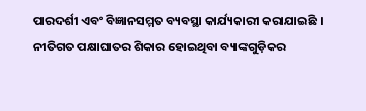ପାରଦର୍ଶୀ ଏବଂ ବିଜ୍ଞାନସମ୍ମତ ବ୍ୟବସ୍ଥା କାର୍ଯ୍ୟକାରୀ କରାଯାଇଛି । ନୀତିଗତ ପକ୍ଷାଘାତର ଶିକାର ହୋଇଥିବା ବ୍ୟାଙ୍କଗୁଡ଼ିକର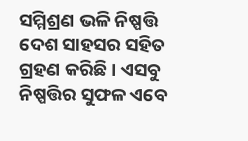ସମ୍ମିଶ୍ରଣ ଭଳି ନିଷ୍ପତ୍ତି ଦେଶ ସାହସର ସହିତ ଗ୍ରହଣ କରିଛି । ଏସବୁ ନିଷ୍ପତ୍ତିର ସୁଫଳ ଏବେ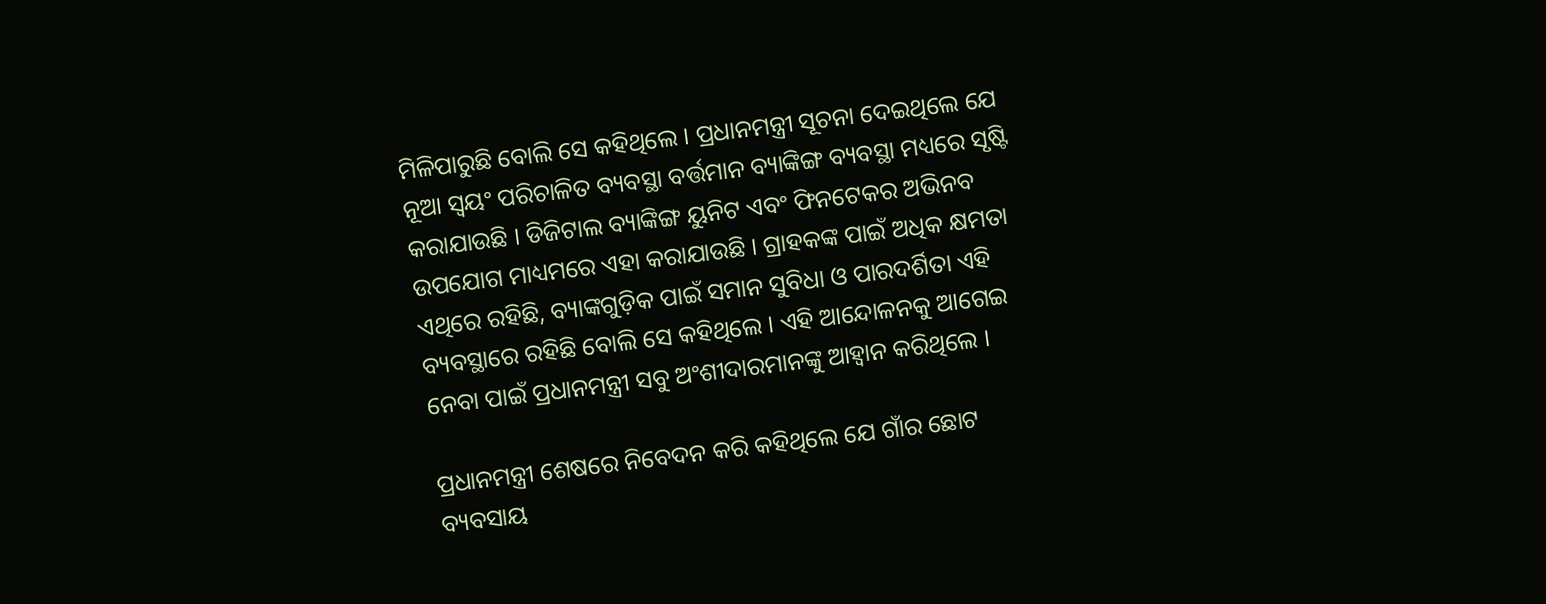ମିଳିପାରୁଛି ବୋଲି ସେ କହିଥିଲେ । ପ୍ରଧାନମନ୍ତ୍ରୀ ସୂଚନା ଦେଇଥିଲେ ଯେ ନୂଆ ସ୍ବୟଂ ପରିଚାଳିତ ବ୍ୟବସ୍ଥା ବର୍ତ୍ତମାନ ବ୍ୟାଙ୍କିଙ୍ଗ ବ୍ୟବସ୍ଥା ମଧ୍ୟରେ ସୃଷ୍ଟି କରାଯାଉଛି । ଡିଜିଟାଲ ବ୍ୟାଙ୍କିଙ୍ଗ ୟୁନିଟ ଏବଂ ଫିନଟେକର ଅଭିନବ ଉପଯୋଗ ମାଧ୍ୟମରେ ଏହା କରାଯାଉଛି । ଗ୍ରାହକଙ୍କ ପାଇଁ ଅଧିକ କ୍ଷମତା ଏଥିରେ ରହିଛି, ବ୍ୟାଙ୍କଗୁଡ଼ିକ ପାଇଁ ସମାନ ସୁବିଧା ଓ ପାରଦର୍ଶିତା ଏହି ବ୍ୟବସ୍ଥାରେ ରହିଛି ବୋଲି ସେ କହିଥିଲେ । ଏହି ଆନ୍ଦୋଳନକୁ ଆଗେଇ ନେବା ପାଇଁ ପ୍ରଧାନମନ୍ତ୍ରୀ ସବୁ ଅଂଶୀଦାରମାନଙ୍କୁ ଆହ୍ବାନ କରିଥିଲେ ।

ପ୍ରଧାନମନ୍ତ୍ରୀ ଶେଷରେ ନିବେଦନ କରି କହିଥିଲେ ଯେ ଗାଁର ଛୋଟ ବ୍ୟବସାୟ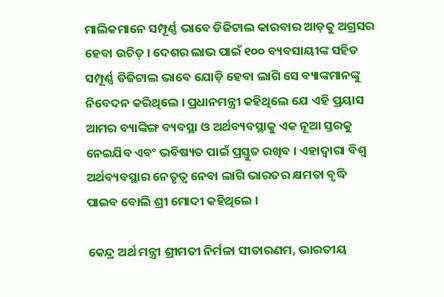ମାଲିକମାନେ ସମ୍ପୂର୍ଣ୍ଣ ଭାବେ ଡିଜିଟାଲ କାରବାର ଆଡ଼କୁ ଅଗ୍ରସର ହେବା ଉଚିତ୍‌ । ଦେଶର ଲାଭ ପାଇଁ ୧୦୦ ବ୍ୟବସାୟୀଙ୍କ ସହିତ ସମ୍ପୂର୍ଣ୍ଣ ଡିଜିଟାଲ ଭାବେ ଯୋଡ଼ି ହେବା ଲାଗି ସେ ବ୍ୟାଙ୍କମାନଙ୍କୁ ନିବେଦନ କରିଥିଲେ । ପ୍ରଧାନମନ୍ତ୍ରୀ କହିଥିଲେ ଯେ ଏହି ପ୍ରୟାସ ଆମର ବ୍ୟାଙ୍କିଙ୍ଗ ବ୍ୟବସ୍ଥା ଓ ଅର୍ଥବ୍ୟବସ୍ଥାକୁ ଏକ ନୂଆ ସ୍ତରକୁ ନେଇଯିବ ଏବଂ ଭବିଷ୍ୟତ ପାଇଁ ପ୍ରସ୍ତୁତ ରଖିବ । ଏହାଦ୍ବାରା ବିଶ୍ବ ଅର୍ଥବ୍ୟବସ୍ଥାର ନେତୃତ୍ବ ନେବା ଲାଗି ଭାରତର କ୍ଷମତା ବୃଦ୍ଧି ପାଇବ ବୋଲି ଶ୍ରୀ ମୋଦୀ କହିଥିଲେ ।

କେନ୍ଦ୍ର ଅର୍ଥ ମନ୍ତ୍ରୀ ଶ୍ରୀମତୀ ନିର୍ମଳା ସୀତାରଣମ, ଭାରତୀୟ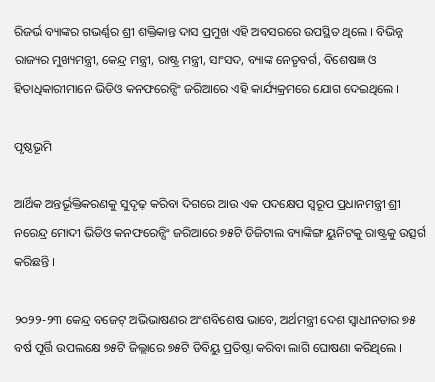ରିଜର୍ଭ ବ୍ୟାଙ୍କର ଗଭର୍ଣ୍ଣର ଶ୍ରୀ ଶକ୍ତିକାନ୍ତ ଦାସ ପ୍ରମୁଖ ଏହି ଅବସରରେ ଉପସ୍ଥିତ ଥିଲେ । ବିଭିନ୍ନ ରାଜ୍ୟର ମୁଖ୍ୟମନ୍ତ୍ରୀ, କେନ୍ଦ୍ର ମନ୍ତ୍ରୀ, ରାଷ୍ଟ୍ର ମନ୍ତ୍ରୀ, ସାଂସଦ, ବ୍ୟାଙ୍କ ନେତୃବର୍ଗ, ବିଶେଷଜ୍ଞ ଓ ହିତାଧିକାରୀମାନେ ଭିଡିଓ କନଫରେନ୍ସିଂ ଜରିଆରେ ଏହି କାର୍ଯ୍ୟକ୍ରମରେ ଯୋଗ ଦେଇଥିଲେ ।

ପୃଷ୍ଠଭୂମି

ଆର୍ଥିକ ଅନ୍ତର୍ଭୂକ୍ତିକରଣକୁ ସୁଦୃଢ଼ କରିବା ଦିଗରେ ଆଉ ଏକ ପଦକ୍ଷେପ ସ୍ବରୂପ ପ୍ରଧାନମନ୍ତ୍ରୀ ଶ୍ରୀ ନରେନ୍ଦ୍ର ମୋଦୀ ଭିଡିଓ କନଫରେନ୍ସିଂ ଜରିଆରେ ୭୫ଟି ଡିଜିଟାଲ ବ୍ୟାଙ୍କିଙ୍ଗ ୟୁନିଟକୁ ରାଷ୍ଟ୍ରକୁ ଉତ୍ସର୍ଗ କରିଛନ୍ତି ।

୨୦୨୨-୨୩ କେନ୍ଦ୍ର ବଜେଟ୍ ଅଭିଭାଷଣର ଅଂଶବିଶେଷ ଭାବେ, ଅର୍ଥମନ୍ତ୍ରୀ ଦେଶ ସ୍ବାଧୀନତାର ୭୫ ବର୍ଷ ପୂର୍ତ୍ତି ଉପଲକ୍ଷେ ୭୫ଟି ଜିଲ୍ଲାରେ ୭୫ଟି ଡିବିୟୁ ପ୍ରତିଷ୍ଠା କରିବା ଲାଗି ଘୋଷଣା କରିଥିଲେ ।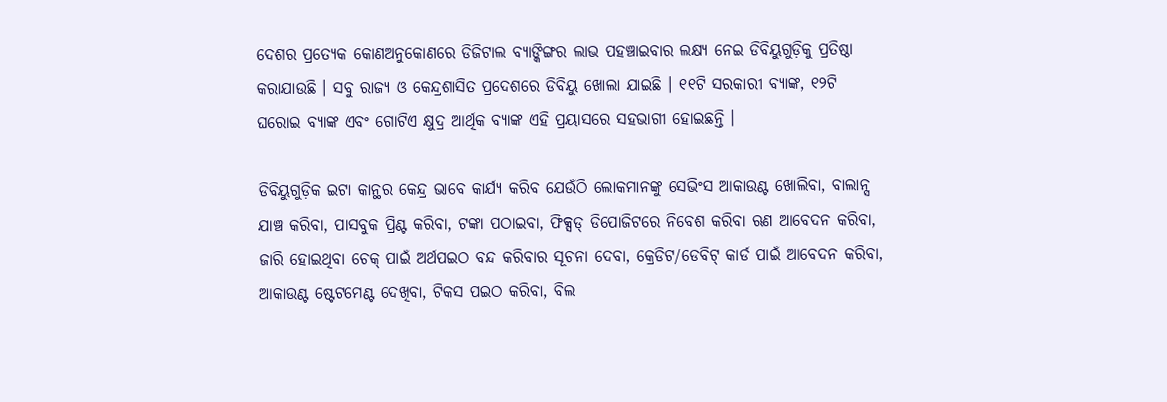ଦେଶର ପ୍ରତ୍ୟେକ କୋଣଅନୁକୋଣରେ ଡିଜିଟାଲ ବ୍ୟାଙ୍କିଙ୍ଗର ଲାଭ ପହଞ୍ଚାଇବାର ଲକ୍ଷ୍ୟ ନେଇ ଡିବିୟୁଗୁଡ଼ିକୁ ପ୍ରତିଷ୍ଠା କରାଯାଉଛି । ସବୁ ରାଜ୍ୟ ଓ କେନ୍ଦ୍ରଶାସିତ ପ୍ରଦେଶରେ ଡିବିୟୁ ଖୋଲା ଯାଇଛି । ୧୧ଟି ସରକାରୀ ବ୍ୟାଙ୍କ, ୧୨ଟି ଘରୋଇ ବ୍ୟାଙ୍କ ଏବଂ ଗୋଟିଏ କ୍ଷୁଦ୍ର ଆର୍ଥିକ ବ୍ୟାଙ୍କ ଏହି ପ୍ରୟାସରେ ସହଭାଗୀ ହୋଇଛନ୍ତି ।

ଡିବିୟୁଗୁଡ଼ିକ ଇଟା କାନ୍ଥର କେନ୍ଦ୍ର ଭାବେ କାର୍ଯ୍ୟ କରିବ ଯେଉଁଠି ଲୋକମାନଙ୍କୁ ସେଭିଂସ ଆକାଉଣ୍ଟ ଖୋଲିବା, ବାଲାନ୍ସ ଯାଞ୍ଚ କରିବା, ପାସବୁକ ପ୍ରିଣ୍ଟ କରିବା, ଟଙ୍କା ପଠାଇବା, ଫିକ୍ସଡ୍‌ ଡିପୋଜିଟରେ ନିବେଶ କରିବା ଋଣ ଆବେଦନ କରିବା, ଜାରି ହୋଇଥିବା ଚେକ୍‌ ପାଇଁ ଅର୍ଥପଇଠ ବନ୍ଦ କରିବାର ସୂଚନା ଦେବା, କ୍ରେଡିଟ/ଡେବିଟ୍‌ କାର୍ଡ ପାଇଁ ଆବେଦନ କରିବା, ଆକାଉଣ୍ଟ ଷ୍ଟେଟମେଣ୍ଟ ଦେଖିବା, ଟିକସ ପଇଠ କରିବା, ବିଲ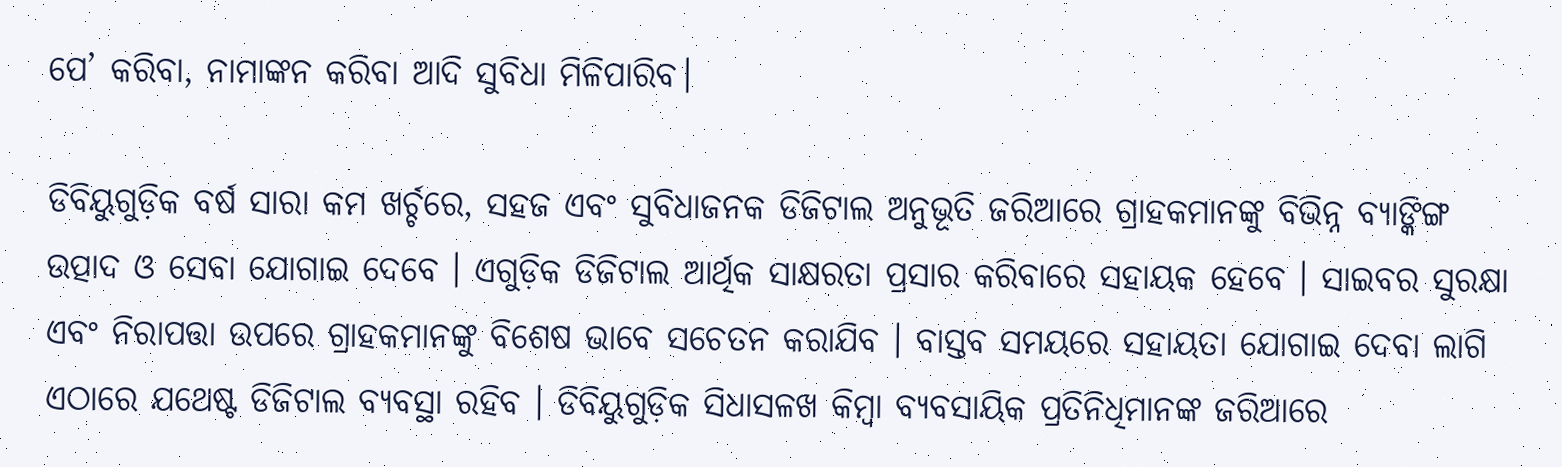ପେ’ କରିବା, ନାମାଙ୍କନ କରିବା ଆଦି ସୁବିଧା ମିଳିପାରିବ।

ଡିବିୟୁଗୁଡ଼ିକ ବର୍ଷ ସାରା କମ ଖର୍ଚ୍ଚରେ, ସହଜ ଏବଂ ସୁବିଧାଜନକ ଡିଜିଟାଲ ଅନୁଭୂତି ଜରିଆରେ ଗ୍ରାହକମାନଙ୍କୁ ବିଭିନ୍ନ ବ୍ୟାଙ୍କିଙ୍ଗ ଉତ୍ପାଦ ଓ ସେବା ଯୋଗାଇ ଦେବେ । ଏଗୁଡ଼ିକ ଡିଜିଟାଲ ଆର୍ଥିକ ସାକ୍ଷରତା ପ୍ରସାର କରିବାରେ ସହାୟକ ହେବେ । ସାଇବର ସୁରକ୍ଷା ଏବଂ ନିରାପତ୍ତା ଉପରେ ଗ୍ରାହକମାନଙ୍କୁ ବିଶେଷ ଭାବେ ସଚେତନ କରାଯିବ । ବାସ୍ତବ ସମୟରେ ସହାୟତା ଯୋଗାଇ ଦେବା ଲାଗି ଏଠାରେ ଯଥେଷ୍ଟ ଡିଜିଟାଲ ବ୍ୟବସ୍ଥା ରହିବ । ଡିବିୟୁଗୁଡ଼ିକ ସିଧାସଳଖ କିମ୍ବା ବ୍ୟବସାୟିକ ପ୍ରତିନିଧିମାନଙ୍କ ଜରିଆରେ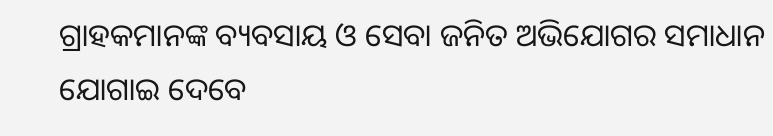ଗ୍ରାହକମାନଙ୍କ ବ୍ୟବସାୟ ଓ ସେବା ଜନିତ ଅଭିଯୋଗର ସମାଧାନ ଯୋଗାଇ ଦେବେ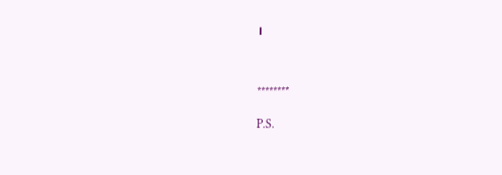।



********

P.S.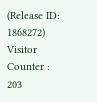(Release ID: 1868272) Visitor Counter : 203